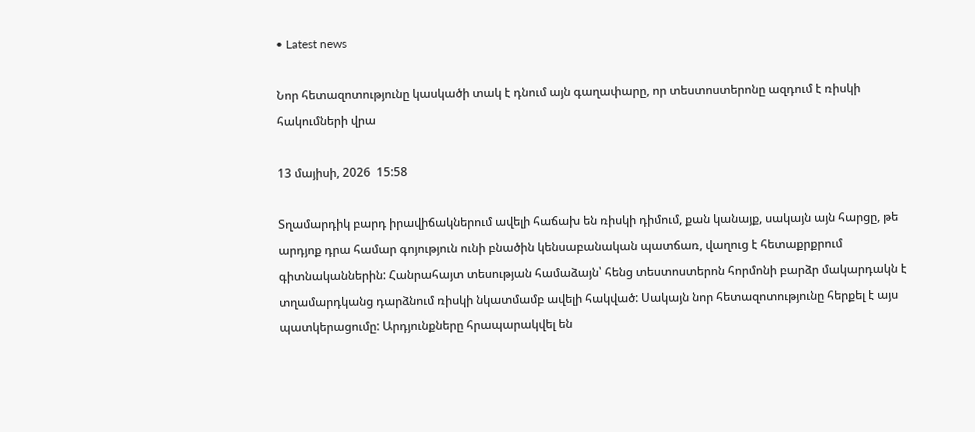• Latest news

Նոր հետազոտությունը կասկածի տակ է դնում այն գաղափարը, որ տեստոստերոնը ազդում է ռիսկի հակումների վրա

13 մայիսի, 2026  15:58

Տղամարդիկ բարդ իրավիճակներում ավելի հաճախ են ռիսկի դիմում, քան կանայք, սակայն այն հարցը, թե արդյոք դրա համար գոյություն ունի բնածին կենսաբանական պատճառ, վաղուց է հետաքրքրում գիտնականներին: Հանրահայտ տեսության համաձայն՝ հենց տեստոստերոն հորմոնի բարձր մակարդակն է տղամարդկանց դարձնում ռիսկի նկատմամբ ավելի հակված: Սակայն նոր հետազոտությունը հերքել է այս պատկերացումը: Արդյունքները հրապարակվել են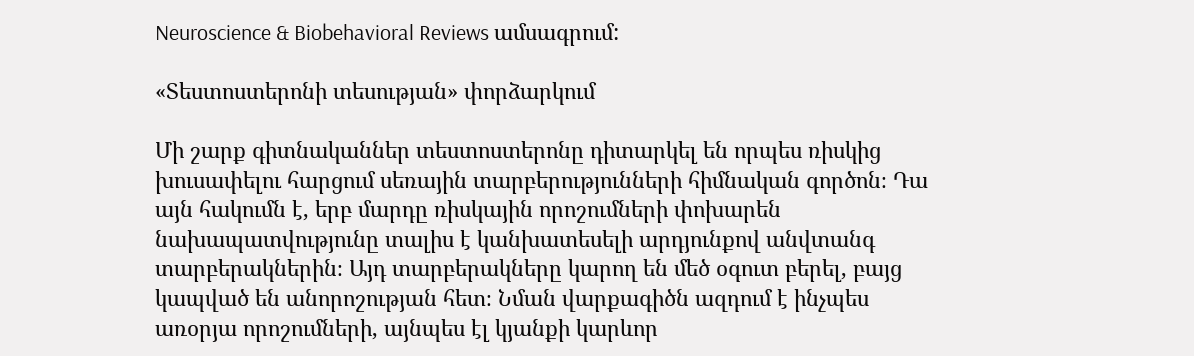Neuroscience & Biobehavioral Reviews ամսագրում:

«Տեստոստերոնի տեսության» փորձարկում

Մի շարք գիտնականներ տեստոստերոնը դիտարկել են որպես ռիսկից խուսափելու հարցում սեռային տարբերությունների հիմնական գործոն։ Դա այն հակումն է, երբ մարդը ռիսկային որոշումների փոխարեն  նախապատվությունը տալիս է կանխատեսելի արդյունքով անվտանգ տարբերակներին։ Այդ տարբերակները կարող են մեծ օգուտ բերել, բայց կապված են անորոշության հետ։ Նման վարքագիծն ազդում է ինչպես առօրյա որոշումների, այնպես էլ կյանքի կարևոր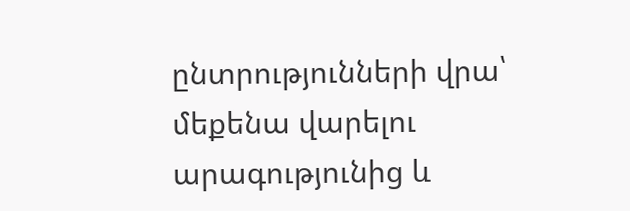ընտրությունների վրա՝ մեքենա վարելու արագությունից և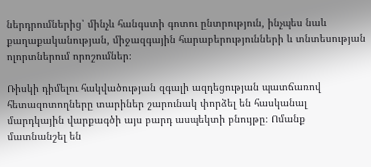ներդրումներից՝ մինչև հանգստի գոտու ընտրություն, ինչպես նաև քաղաքականության, միջազգային հարաբերությունների և տնտեսության ոլորտներում որոշումներ։

Ռիսկի դիմելու հակվածության զգալի ազդեցության պատճառով հետազոտողները տարիներ շարունակ փորձել են հասկանալ մարդկային վարքագծի այս բարդ ասպեկտի բնույթը։ Ոմանք մատնանշել են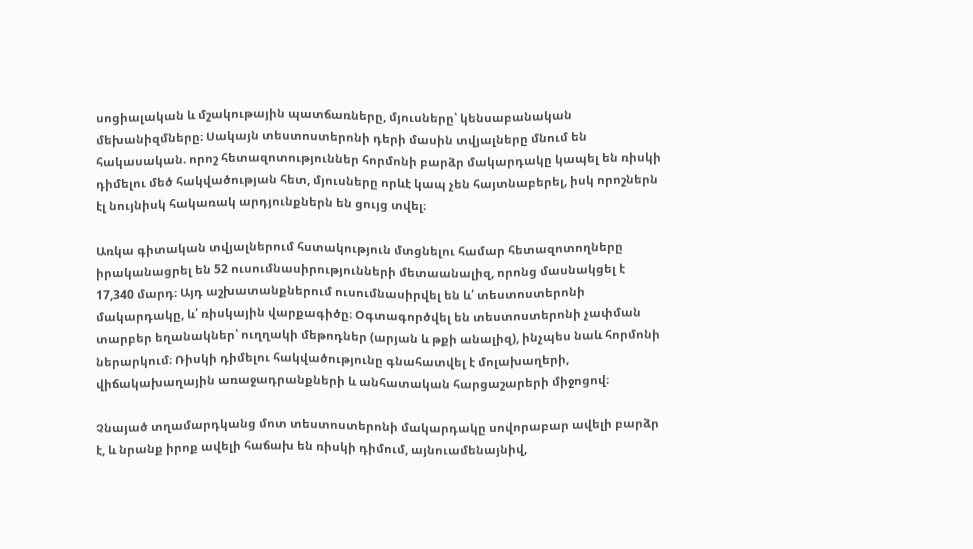սոցիալական և մշակութային պատճառները, մյուսները՝ կենսաբանական մեխանիզմները։ Սակայն տեստոստերոնի դերի մասին տվյալները մնում են հակասական. որոշ հետազոտություններ հորմոնի բարձր մակարդակը կապել են ռիսկի դիմելու մեծ հակվածության հետ, մյուսները որևէ կապ չեն հայտնաբերել, իսկ որոշներն էլ նույնիսկ հակառակ արդյունքներն են ցույց տվել։

Առկա գիտական տվյալներում հստակություն մտցնելու համար հետազոտողները իրականացրել են 52 ուսումնասիրությունների մետաանալիզ, որոնց մասնակցել է 17,340 մարդ։ Այդ աշխատանքներում ուսումնասիրվել են և՛ տեստոստերոնի մակարդակը, և՛ ռիսկային վարքագիծը։ Օգտագործվել են տեստոստերոնի չափման տարբեր եղանակներ՝ ուղղակի մեթոդներ (արյան և թքի անալիզ), ինչպես նաև հորմոնի ներարկում։ Ռիսկի դիմելու հակվածությունը գնահատվել է մոլախաղերի, վիճակախաղային առաջադրանքների և անհատական հարցաշարերի միջոցով։

Չնայած տղամարդկանց մոտ տեստոստերոնի մակարդակը սովորաբար ավելի բարձր է, և նրանք իրոք ավելի հաճախ են ռիսկի դիմում, այնուամենայնիվ,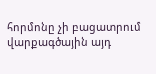հորմոնը չի բացատրում վարքագծային այդ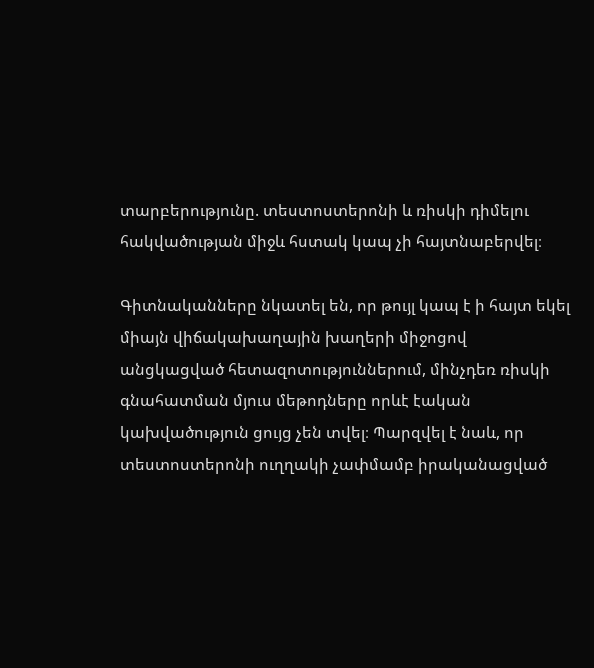տարբերությունը. տեստոստերոնի և ռիսկի դիմելու հակվածության միջև հստակ կապ չի հայտնաբերվել։

Գիտնականները նկատել են, որ թույլ կապ է ի հայտ եկել միայն վիճակախաղային խաղերի միջոցով անցկացված հետազոտություններում, մինչդեռ ռիսկի գնահատման մյուս մեթոդները որևէ էական կախվածություն ցույց չեն տվել։ Պարզվել է նաև, որ տեստոստերոնի ուղղակի չափմամբ իրականացված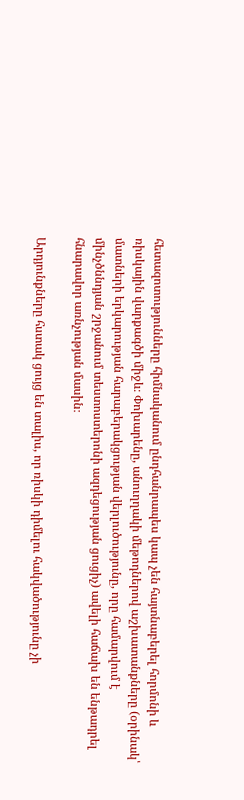հետազոտությունները հիմնականում ընդհանրապես կապ չեն հայտնաբերել հորմոնի և ռիսկային վարքագծի միջև։ Փոխարենը, անուղղակի մեթոդներով աշխատանքները (օրինակ՝ մատների երկարության հարաբերակցության վերլուծությունը, որը համարվում է մինչծննդյան շրջանում տեստոստերոնի ազդեցության ցուցիչ) ավելի հաճախ են ենթադրել հնարավոր առնչության մասին։

Արդյունքները հստակ ցույց են տալիս, որ ռիսկի դիմելու հակվածությունը չի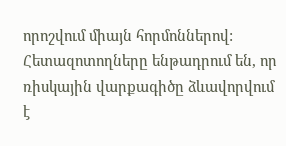որոշվում միայն հորմոններով: Հետազոտողները ենթադրում են, որ ռիսկային վարքագիծը ձևավորվում է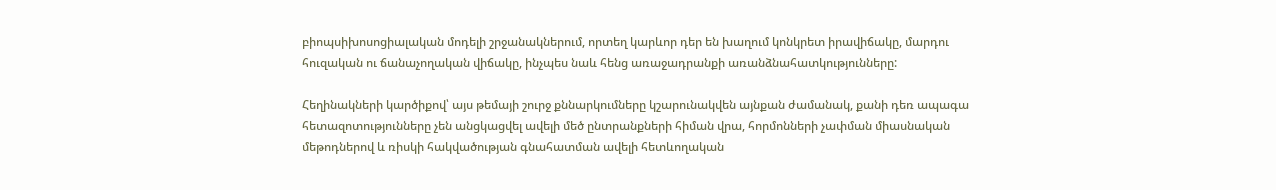բիոպսիխոսոցիալական մոդելի շրջանակներում, որտեղ կարևոր դեր են խաղում կոնկրետ իրավիճակը, մարդու հուզական ու ճանաչողական վիճակը, ինչպես նաև հենց առաջադրանքի առանձնահատկությունները:

Հեղինակների կարծիքով՝ այս թեմայի շուրջ քննարկումները կշարունակվեն այնքան ժամանակ, քանի դեռ ապագա հետազոտությունները չեն անցկացվել ավելի մեծ ընտրանքների հիման վրա, հորմոնների չափման միասնական մեթոդներով և ռիսկի հակվածության գնահատման ավելի հետևողական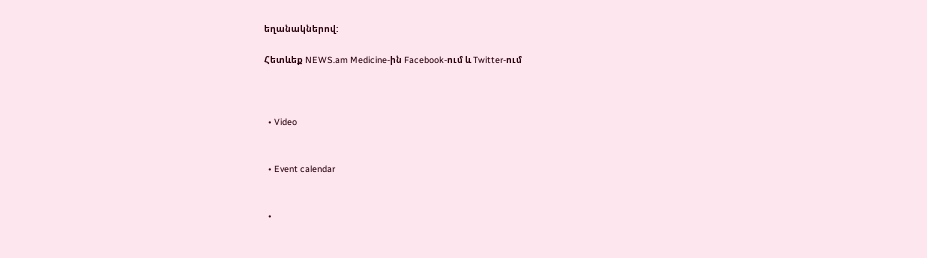եղանակներով:

Հետևեք NEWS.am Medicine-ին Facebook-ում և Twitter-ում



  • Video


  • Event calendar


  •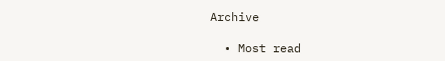Archive

  • Most read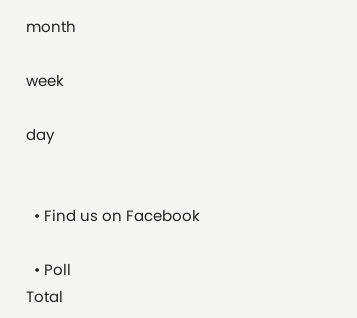month

week

day


  • Find us on Facebook

  • Poll
Total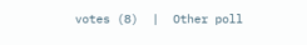votes (8)  |  Other poll